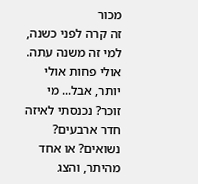מכור
זה קרה לפני כשנה, למי זה משנה עתה. אולי פחות אולי יותר, אבל... מי זוכר? נכנסתי לאיזה חדר ארבעים? נשואים? או אחד מהיתר, והצג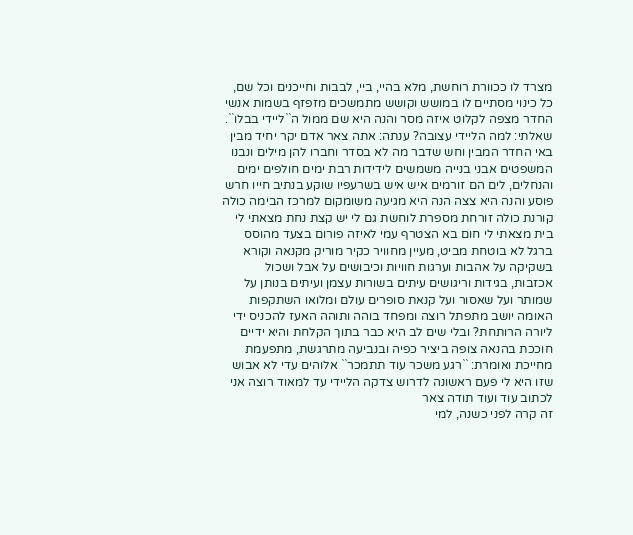מצרד לו ככוורת רוחשת, מלא בהיי, ביי, לבבות וחייכנים וכל שם, כל כינוי מסתיים לו במושש וקושש מתמשכים מזפזף בשמות אנשי החדר מצפה לקלוט איזה מסר והנה היא שם ממול ה``ליידי בבלו``. שאלתי: למה הליידי עצובה? ענתה: אתה צאר אדם יקר יחיד מבין באי החדר המבין וחש שדבר מה לא בסדר וחברו להן מילים ונבנו המשפטים אבני בנייה משמשים לידידות רבת ימים חולפים ימים והנחלים, לים הם זורמים איש איש בשרעפיו שוקע בנתיב חייו חרש פוסע והנה היא צצה הנה היא מגיעה משומקום למרכז הבימה כולה קורנת כולה זורחת מספרת לוחשת גם לי יש קצת נחת מצאתי לי בית מצאתי לי חום בא הצטרף עמי לאיזה פורום בצעד מהוסס ברגל לא בוטחת מביט, מעיין מחוויר כקיר מוריק מקנאה וקורא בשקיקה על אהבות וערגות חוויות וכיבושים על אבל ושכול אכזבות, בגידות וריגושים עיתים בשורות עצמן ועיתים בנותן על שמותר ועל שאסור ועל קנאת סופרים עולם ומלואו השתקפות האומה יושב מתפתל רוצה ומפחד בוהה ותוהה האעז להכניס ידי ליורה הרותחת? ובלי שים לב היא כבר בתוך הקלחת והיא ידיים חוככת בהנאה צופה ביציר כפיה ובנביעה מתרגשת, מתפעמת מחייכת ואומרת: ``רגע משכר עוד תתמכר`` אלוהים עדי לא אבוש שזו היא לי פעם ראשונה לדרוש צדקה הליידי עד למאוד רוצה אני לכתוב עוד ועוד תודה צאר
זה קרה לפני כשנה, למי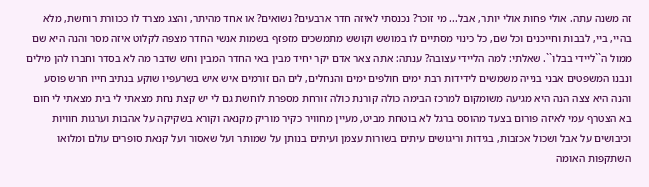זה משנה עתה. אולי פחות אולי יותר, אבל... מי זוכר? נכנסתי לאיזה חדר ארבעים? נשואים? או אחד מהיתר, והצג מצרד לו ככוורת רוחשת, מלא בהיי, ביי, לבבות וחייכנים וכל שם, כל כינוי מסתיים לו במושש וקושש מתמשכים מזפזף בשמות אנשי החדר מצפה לקלוט איזה מסר והנה היא שם ממול ה``ליידי בבלו``. שאלתי: למה הליידי עצובה? ענתה: אתה צאר אדם יקר יחיד מבין באי החדר המבין וחש שדבר מה לא בסדר וחברו להן מילים ונבנו המשפטים אבני בנייה משמשים לידידות רבת ימים חולפים ימים והנחלים, לים הם זורמים איש איש בשרעפיו שוקע בנתיב חייו חרש פוסע והנה היא צצה הנה היא מגיעה משומקום למרכז הבימה כולה קורנת כולה זורחת מספרת לוחשת גם לי יש קצת נחת מצאתי לי בית מצאתי לי חום בא הצטרף עמי לאיזה פורום בצעד מהוסס ברגל לא בוטחת מביט, מעיין מחוויר כקיר מוריק מקנאה וקורא בשקיקה על אהבות וערגות חוויות וכיבושים על אבל ושכול אכזבות, בגידות וריגושים עיתים בשורות עצמן ועיתים בנותן על שמותר ועל שאסור ועל קנאת סופרים עולם ומלואו השתקפות האומה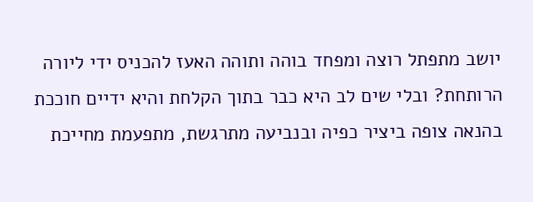יושב מתפתל רוצה ומפחד בוהה ותוהה האעז להכניס ידי ליורה הרותחת? ובלי שים לב היא כבר בתוך הקלחת והיא ידיים חוככת בהנאה צופה ביציר כפיה ובנביעה מתרגשת, מתפעמת מחייכת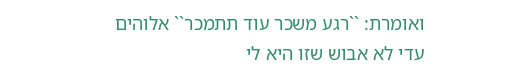ואומרת: ``רגע משכר עוד תתמכר`` אלוהים עדי לא אבוש שזו היא לי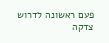פעם ראשונה לדרוש צדקה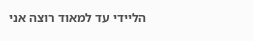הליידי עד למאוד רוצה אני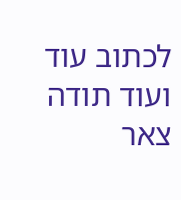לכתוב עוד ועוד תודה צאר